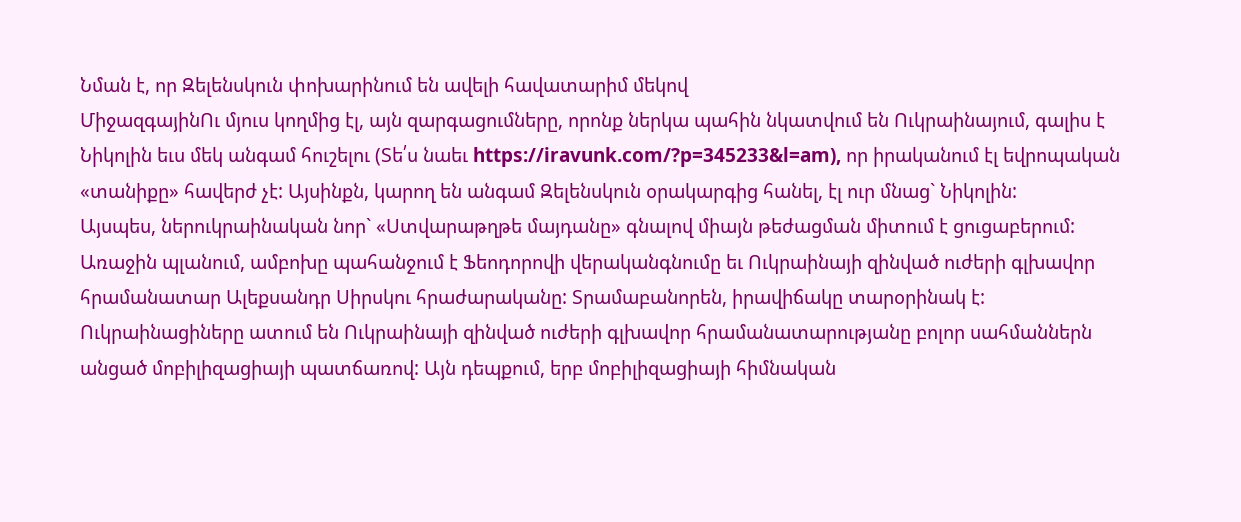Նման է, որ Զելենսկուն փոխարինում են ավելի հավատարիմ մեկով
ՄիջազգայինՈւ մյուս կողմից էլ, այն զարգացումները, որոնք ներկա պահին նկատվում են Ուկրաինայում, գալիս է Նիկոլին եւս մեկ անգամ հուշելու (Տե՛ս նաեւ https://iravunk.com/?p=345233&l=am), որ իրականում էլ եվրոպական «տանիքը» հավերժ չէ: Այսինքն, կարող են անգամ Զելենսկուն օրակարգից հանել, էլ ուր մնաց` Նիկոլին:
Այսպես, ներուկրաինական նոր` «Ստվարաթղթե մայդանը» գնալով միայն թեժացման միտում է ցուցաբերում:
Առաջին պլանում, ամբոխը պահանջում է Ֆեոդորովի վերականգնումը եւ Ուկրաինայի զինված ուժերի գլխավոր հրամանատար Ալեքսանդր Սիրսկու հրաժարականը: Տրամաբանորեն, իրավիճակը տարօրինակ է: Ուկրաինացիները ատում են Ուկրաինայի զինված ուժերի գլխավոր հրամանատարությանը բոլոր սահմաններն անցած մոբիլիզացիայի պատճառով: Այն դեպքում, երբ մոբիլիզացիայի հիմնական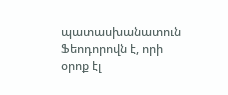պատասխանատուն Ֆեոդորովն է, որի օրոք էլ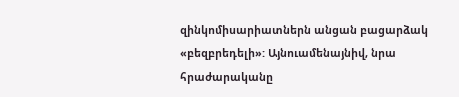զինկոմիսարիատներն անցան բացարձակ «բեզբրեդելի»: Այնուամենայնիվ, նրա հրաժարականը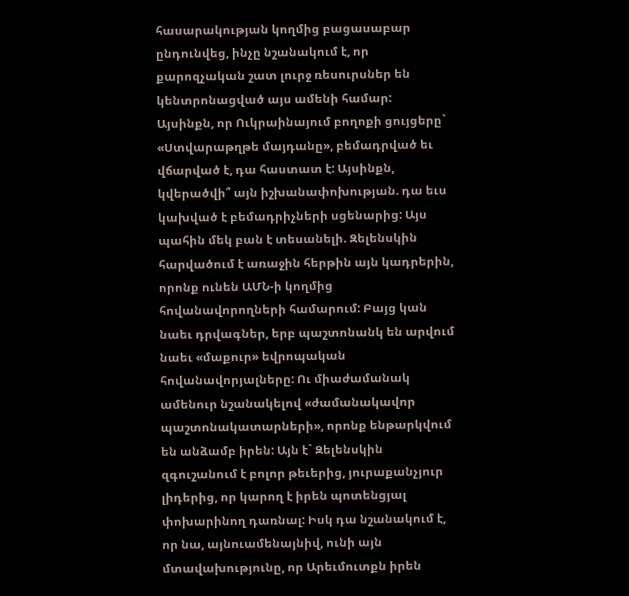հասարակության կողմից բացասաբար ընդունվեց, ինչը նշանակում է, որ քարոզչական շատ լուրջ ռեսուրսներ են կենտրոնացված այս ամենի համար:
Այսինքն, որ Ուկրաինայում բողոքի ցույցերը` «Ստվարաթղթե մայդանը», բեմադրված եւ վճարված է, դա հաստատ է: Այսինքն, կվերածվի՞ այն իշխանափոխության. դա եւս կախված է բեմադրիչների սցենարից: Այս պահին մեկ բան է տեսանելի. Զելենսկին հարվածում է առաջին հերթին այն կադրերին, որոնք ունեն ԱՄՆ-ի կողմից հովանավորողների համարում: Բայց կան նաեւ դրվագներ, երբ պաշտոնանկ են արվում նաեւ «մաքուր» եվրոպական հովանավորյալները: Ու միաժամանակ ամենուր նշանակելով «ժամանակավոր պաշտոնակատարների», որոնք ենթարկվում են անձամբ իրեն: Այն է` Զելենսկին զգուշանում է բոլոր թեւերից, յուրաքանչյուր լիդերից, որ կարող է իրեն պոտենցյալ փոխարինող դառնալ: Իսկ դա նշանակում է, որ նա, այնուամենայնիվ, ունի այն մտավախությունը, որ Արեւմուտքն իրեն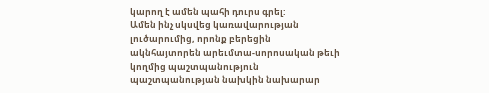կարող է ամեն պահի դուրս գրել:
Ամեն ինչ սկսվեց կառավարության լուծարումից, որոնք բերեցին ակնհայտորեն արեւմտա-սորոսական թեւի կողմից պաշտպանություն պաշտպանության նախկին նախարար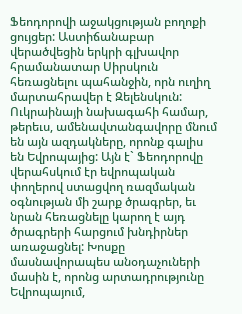Ֆեոդորովի աջակցության բողոքի ցույցեր: Աստիճանաբար վերածվեցին երկրի գլխավոր հրամանատար Սիրսկուն հեռացնելու պահանջին, որն ուղիղ մարտահրավեր է Զելենսկուն:
Ուկրաինայի նախագահի համար, թերեւս, ամենավտանգավորը մնում են այն ազդակները, որոնք գալիս են Եվրոպայից: Այն է` Ֆեոդորովը վերահսկում էր եվրոպական փողերով ստացվող ռազմական օգնության մի շարք ծրագրեր, եւ նրան հեռացնելը կարող է այդ ծրագրերի հարցում խնդիրներ առաջացնել: Խոսքը մասնավորապես անօդաչուների մասին է, որոնց արտադրությունը Եվրոպայում,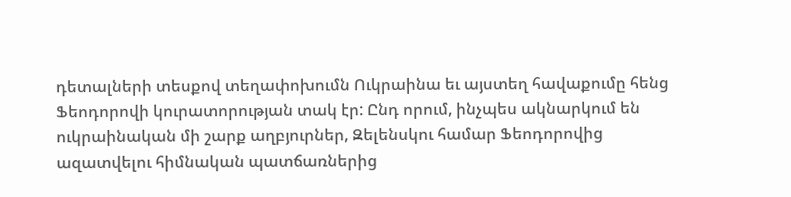դետալների տեսքով տեղափոխումն Ուկրաինա եւ այստեղ հավաքումը հենց Ֆեոդորովի կուրատորության տակ էր: Ընդ որում, ինչպես ակնարկում են ուկրաինական մի շարք աղբյուրներ, Զելենսկու համար Ֆեոդորովից ազատվելու հիմնական պատճառներից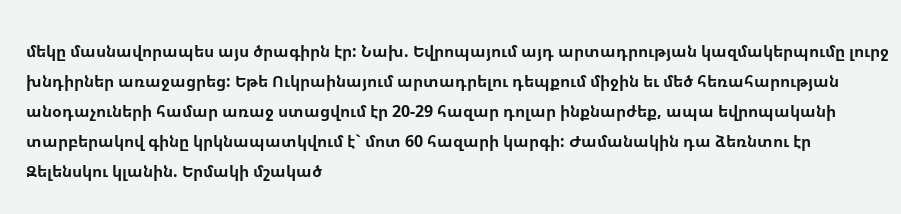մեկը մասնավորապես այս ծրագիրն էր: Նախ. Եվրոպայում այդ արտադրության կազմակերպումը լուրջ խնդիրներ առաջացրեց: Եթե Ուկրաինայում արտադրելու դեպքում միջին եւ մեծ հեռահարության անօդաչուների համար առաջ ստացվում էր 20-29 հազար դոլար ինքնարժեք, ապա եվրոպականի տարբերակով գինը կրկնապատկվում է` մոտ 60 հազարի կարգի: Ժամանակին դա ձեռնտու էր Զելենսկու կլանին. Երմակի մշակած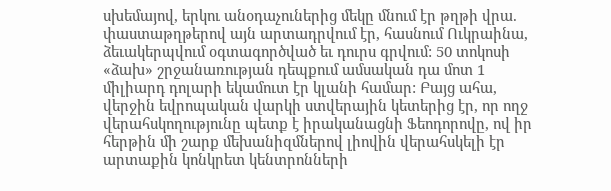սխեմայով, երկու անօդաչուներից մեկը մնում էր թղթի վրա. փաստաթղթերով այն արտադրվում էր, հասնում Ուկրաինա, ձեւակերպվում օգտագործված եւ դուրս գրվում: 50 տոկոսի «ձախ» շրջանառության դեպքում ամսական դա մոտ 1 միլիարդ դոլարի եկամուտ էր կլանի համար: Բայց ահա, վերջին եվրոպական վարկի ստվերային կետերից էր, որ ողջ վերահսկողությունը պետք է իրականացնի Ֆեոդորովը, ով իր հերթին մի շարք մեխանիզմներով լիովին վերահսկելի էր արտաքին կոնկրետ կենտրոնների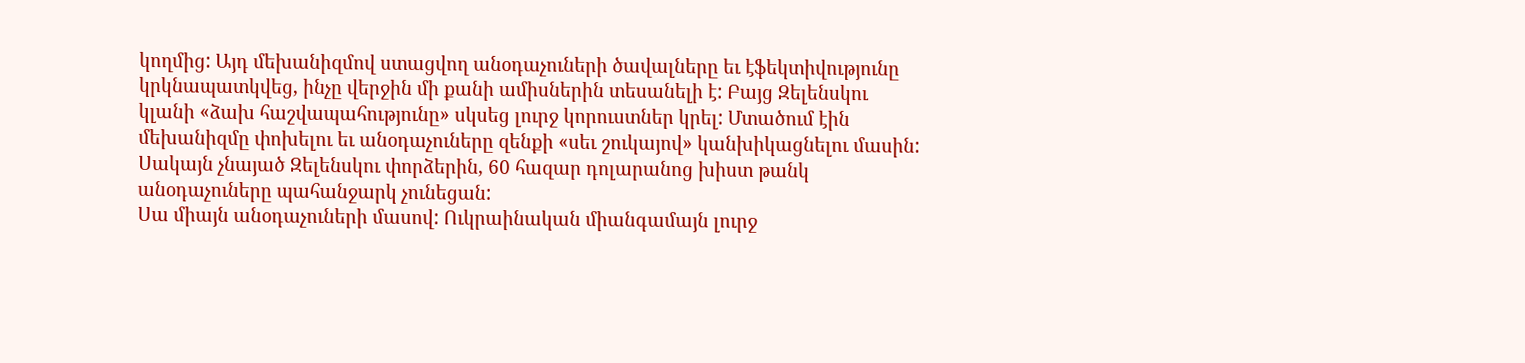կողմից: Այդ մեխանիզմով ստացվող անօդաչուների ծավալները եւ էֆեկտիվությունը կրկնապատկվեց, ինչը վերջին մի քանի ամիսներին տեսանելի է: Բայց Զելենսկու կլանի «ձախ հաշվապահությունը» սկսեց լուրջ կորուստներ կրել: Մտածում էին մեխանիզմը փոխելու եւ անօդաչուները զենքի «սեւ շուկայով» կանխիկացնելու մասին: Սակայն չնայած Զելենսկու փորձերին, 60 հազար դոլարանոց խիստ թանկ անօդաչուները պահանջարկ չունեցան:
Սա միայն անօդաչուների մասով: Ուկրաինական միանգամայն լուրջ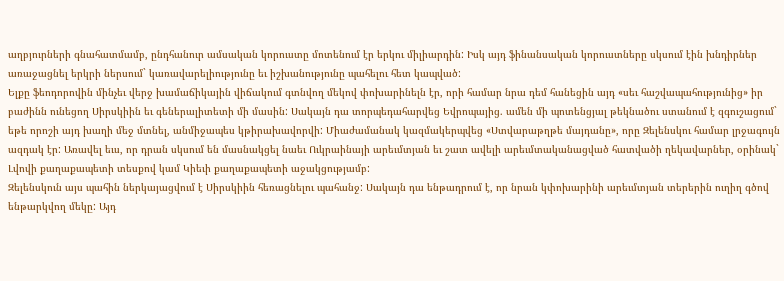աղբյուրների գնահատմամբ, ընդհանուր ամսական կորուստը մոտենում էր երկու միլիարդին: Իսկ այդ ֆինանսական կորուստները սկսում էին խնդիրներ առաջացնել երկրի ներսում` կառավարելիությունը եւ իշխանությունը պահելու հետ կապված:
Ելքը ֆեոդորովին մինչեւ վերջ խամաճիկային վիճակում գտնվող մեկով փոխարինելն էր, որի համար նրա դեմ հանեցին այդ «սեւ հաշվապահությունից» իր բաժինն ունեցող Սիրսկիին եւ գեներալիտետի մի մասին: Սակայն դա տորպեդահարվեց Եվրոպայից. ամեն մի պոտենցյալ թեկնածու ստանում է զգուշացում` եթե որոշի այդ խաղի մեջ մտնել, անմիջապես կթիրախավորվի: Միաժամանակ կազմակերպվեց «Ստվարաթղթե մայդանը», որը Զելենսկու համար լրջագույն ազդակ էր: Առավել եւս, որ դրան սկսում են մասնակցել նաեւ Ուկրաինայի արեւմտյան եւ շատ ավելի արեւմտականացված հատվածի ղեկավարներ, օրինակ` Լվովի քաղաքապետի տեսքով կամ Կիեւի քաղաքապետի աջակցությամբ:
Զելենսկուն այս պահին ներկայացվում է Սիրսկիին հեռացնելու պահանջ: Սակայն դա ենթադրում է, որ նրան կփոխարինի արեւմտյան տերերին ուղիղ գծով ենթարկվող մեկը: Այդ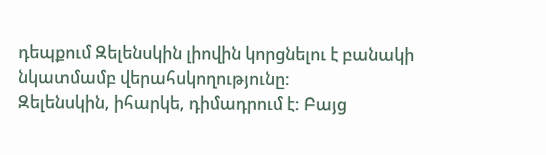դեպքում Զելենսկին լիովին կորցնելու է բանակի նկատմամբ վերահսկողությունը:
Զելենսկին, իհարկե, դիմադրում է: Բայց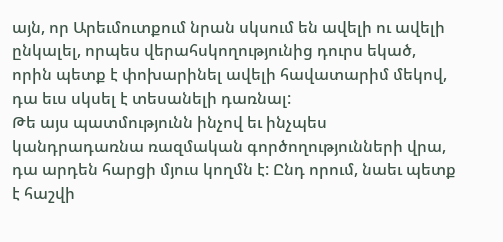այն, որ Արեւմուտքում նրան սկսում են ավելի ու ավելի ընկալել, որպես վերահսկողությունից դուրս եկած, որին պետք է փոխարինել ավելի հավատարիմ մեկով, դա եւս սկսել է տեսանելի դառնալ:
Թե այս պատմությունն ինչով եւ ինչպես կանդրադառնա ռազմական գործողությունների վրա, դա արդեն հարցի մյուս կողմն է: Ընդ որում, նաեւ պետք է հաշվի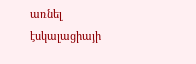առնել էսկալացիայի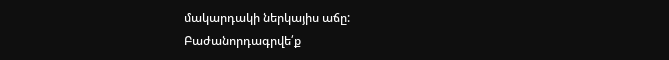մակարդակի ներկայիս աճը:
Բաժանորդագրվե՛ք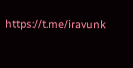https://t.me/iravunk